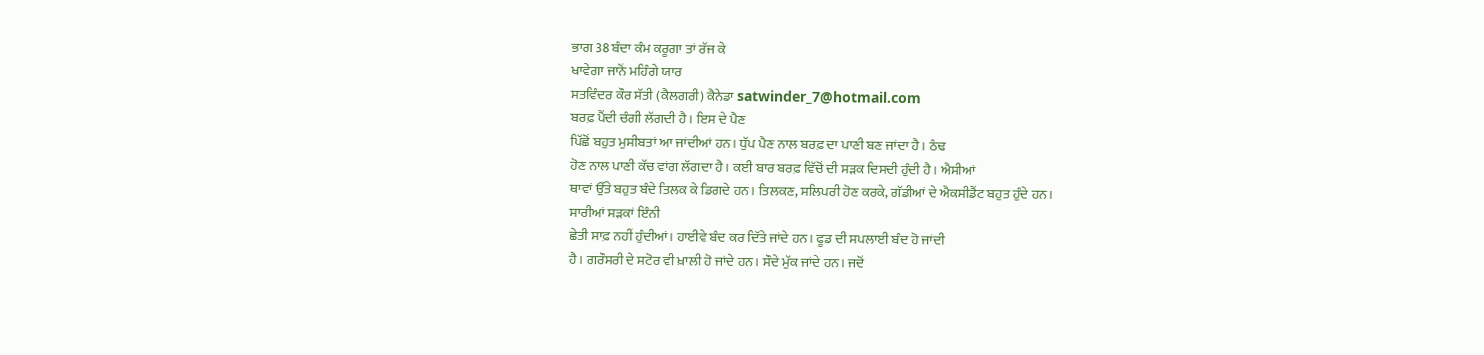ਭਾਗ 38 ਬੰਦਾ ਕੰਮ ਕਰੂਗਾ ਤਾਂ ਰੱਜ ਕੇ
ਖਾਵੇਗਾ ਜਾਨੋਂ ਮਹਿੰਗੇ ਯਾਰ
ਸਤਵਿੰਦਰ ਕੌਰ ਸੱਤੀ (ਕੈਲਗਰੀ) ਕੈਨੇਡਾ satwinder_7@hotmail.com
ਬਰਫ਼ ਪੈਂਦੀ ਚੰਗੀ ਲੱਗਦੀ ਹੈ। ਇਸ ਦੇ ਪੈਣ
ਪਿੱਛੋਂ ਬਹੁਤ ਮੁਸੀਬਤਾਂ ਆ ਜਾਂਦੀਆਂ ਹਨ। ਧੁੱਪ ਪੈਣ ਨਾਲ ਬਰਫ਼ ਦਾ ਪਾਣੀ ਬਣ ਜਾਂਦਾ ਹੈ। ਠੰਢ
ਹੋਣ ਨਾਲ ਪਾਣੀ ਕੱਚ ਵਾਂਗ ਲੱਗਦਾ ਹੈ। ਕਈ ਬਾਰ ਬਰਫ਼ ਵਿੱਚੋਂ ਦੀ ਸੜਕ ਦਿਸਦੀ ਹੁੰਦੀ ਹੈ। ਐਸੀਆਂ
ਥਾਵਾਂ ਉੱਤੇ ਬਹੁਤ ਬੰਦੇ ਤਿਲਕ ਕੇ ਡਿਗਦੇ ਹਨ। ਤਿਲਕਣ, ਸਲਿਪਰੀ ਹੋਣ ਕਰਕੇ, ਗੱਡੀਆਂ ਦੇ ਐਕਸੀਡੈਂਟ ਬਹੁਤ ਹੁੰਦੇ ਹਨ।
ਸਾਰੀਆਂ ਸੜਕਾਂ ਇੰਨੀ
ਛੇਤੀ ਸਾਫ਼ ਨਹੀਂ ਹੁੰਦੀਆਂ। ਹਾਈਵੇ ਬੰਦ ਕਰ ਦਿੱਤੇ ਜਾਂਦੇ ਹਨ। ਫੂਡ ਦੀ ਸਪਲਾਈ ਬੰਦ ਹੋ ਜਾਂਦੀ
ਹੈ। ਗਰੌਸਰੀ ਦੇ ਸਟੋਰ ਵੀ ਖ਼ਾਲੀ ਹੋ ਜਾਂਦੇ ਹਨ। ਸੌਦੇ ਮੁੱਕ ਜਾਂਦੇ ਹਨ। ਜਦੋਂ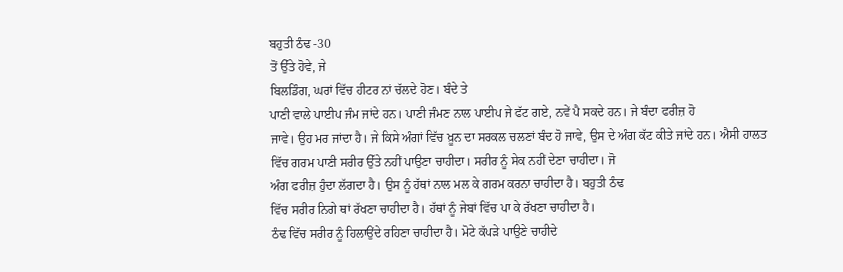ਬਹੁਤੀ ਠੰਢ -30
ਤੋਂ ਉੱਤੇ ਹੋਵੇ, ਜੇ
ਬਿਲਡਿੰਗ, ਘਰਾਂ ਵਿੱਚ ਹੀਟਰ ਨਾਂ ਚੱਲਦੇ ਹੋਣ। ਬੰਦੇ ਤੇ
ਪਾਣੀ ਵਾਲੇ ਪਾਈਪ ਜੰਮ ਜਾਂਦੇ ਹਨ। ਪਾਣੀ ਜੰਮਣ ਨਾਲ ਪਾਈਪ ਜੇ ਫੱਟ ਗਏ, ਨਵੇਂ ਪੈ ਸਕਦੇ ਹਨ। ਜੇ ਬੰਦਾ ਫਰੀਜ਼ ਹੋ
ਜਾਵੇ। ਉਹ ਮਰ ਜਾਂਦਾ ਹੈ। ਜੇ ਕਿਸੇ ਅੰਗਾਂ ਵਿੱਚ ਖ਼ੂਨ ਦਾ ਸਰਕਲ ਚਲਣਾਂ ਬੰਦ ਹੋ ਜਾਵੇ, ਉਸ ਦੇ ਅੰਗ ਕੱਟ ਕੀਤੇ ਜਾਂਦੇ ਹਨ। ਐਸੀ ਹਾਲਤ
ਵਿੱਚ ਗਰਮ ਪਾਣੀ ਸਰੀਰ ਉੱਤੇ ਨਹੀਂ ਪਾਉਣਾ ਚਾਹੀਦਾ। ਸਰੀਰ ਨੂੰ ਸੇਕ ਨਹੀਂ ਦੇਣਾ ਚਾਹੀਦਾ। ਜੋ
ਅੰਗ ਫਰੀਜ਼ ਹੁੰਦਾ ਲੱਗਦਾ ਹੈ। ਉਸ ਨੂੰ ਹੱਥਾਂ ਨਾਲ ਮਲ ਕੇ ਗਰਮ ਕਰਨਾ ਚਾਹੀਦਾ ਹੈ। ਬਹੁਤੀ ਠੰਢ
ਵਿੱਚ ਸਰੀਰ ਨਿਗੇ ਥਾਂ ਰੱਖਣਾ ਚਾਹੀਦਾ ਹੈ। ਹੱਥਾਂ ਨੂੰ ਜੇਬਾਂ ਵਿੱਚ ਪਾ ਕੇ ਰੱਖਣਾ ਚਾਹੀਦਾ ਹੈ।
ਠੰਢ ਵਿੱਚ ਸਰੀਰ ਨੂੰ ਹਿਲਾਉਂਦੇ ਰਹਿਣਾ ਚਾਹੀਦਾ ਹੈ। ਮੋਟੇ ਕੱਪੜੇ ਪਾਉਣੇ ਚਾਹੀਦੇ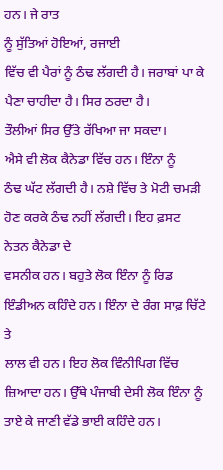ਹਨ। ਜੇ ਰਾਤ
ਨੂੰ ਸੁੱਤਿਆਂ ਹੋਇਆਂ, ਰਜਾਈ
ਵਿੱਚ ਵੀ ਪੈਰਾਂ ਨੂੰ ਠੰਢ ਲੱਗਦੀ ਹੈ। ਜਰਾਬਾਂ ਪਾ ਕੇ ਪੈਣਾ ਚਾਹੀਦਾ ਹੈ। ਸਿਰ ਠਰਦਾ ਹੈ।
ਤੌਲੀਆਂ ਸਿਰ ਉੱਤੇ ਰੱਖਿਆ ਜਾ ਸਕਦਾ।
ਐਸੇ ਵੀ ਲੋਕ ਕੈਨੇਡਾ ਵਿੱਚ ਹਨ। ਇੰਨਾ ਨੂੰ
ਠੰਢ ਘੱਟ ਲੱਗਦੀ ਹੈ। ਨਸ਼ੇ ਵਿੱਚ ਤੇ ਮੋਟੀ ਚਮੜੀ ਹੋਣ ਕਰਕੇ ਠੰਢ ਨਹੀਂ ਲੱਗਦੀ। ਇਹ ਫ਼ਸਟ ਨੇਤਨ ਕੈਨੇਡਾ ਦੇ
ਵਸਨੀਕ ਹਨ। ਬਹੁਤੇ ਲੋਕ ਇੰਨਾ ਨੂੰ ਰਿਡ ਇੰਡੀਅਨ ਕਹਿੰਦੇ ਹਨ। ਇੰਨਾ ਦੇ ਰੰਗ ਸਾਫ਼ ਚਿੱਟੇ ਤੇ
ਲਾਲ ਵੀ ਹਨ। ਇਹ ਲੋਕ ਵਿੰਨੀਪਿਗ ਵਿੱਚ ਜ਼ਿਆਦਾ ਹਨ। ਉੱਥੇ ਪੰਜਾਬੀ ਦੇਸੀ ਲੋਕ ਇੰਨਾ ਨੂੰ ਤਾਏ ਕੇ ਜਾਣੀ ਵੱਡੇ ਭਾਈ ਕਹਿੰਦੇ ਹਨ।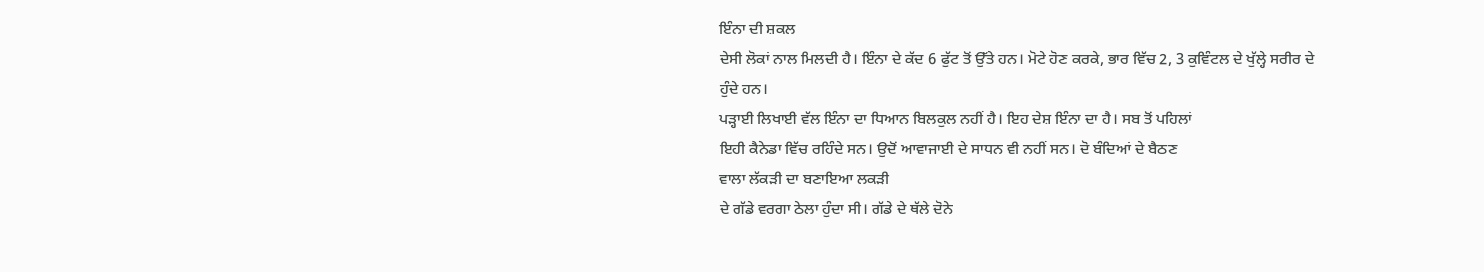ਇੰਨਾ ਦੀ ਸ਼ਕਲ
ਦੇਸੀ ਲੋਕਾਂ ਨਾਲ ਮਿਲਦੀ ਹੈ। ਇੰਨਾ ਦੇ ਕੱਦ 6 ਫੁੱਟ ਤੋਂ ਉੱਤੇ ਹਨ। ਮੋਟੇ ਹੋਣ ਕਰਕੇ, ਭਾਰ ਵਿੱਚ 2, 3 ਕੁਵਿੰਟਲ ਦੇ ਖੁੱਲ੍ਹੇ ਸਰੀਰ ਦੇ ਹੁੰਦੇ ਹਨ।
ਪੜ੍ਹਾਈ ਲਿਖਾਈ ਵੱਲ ਇੰਨਾ ਦਾ ਧਿਆਨ ਬਿਲਕੁਲ ਨਹੀਂ ਹੈ। ਇਹ ਦੇਸ਼ ਇੰਨਾ ਦਾ ਹੈ। ਸਬ ਤੋਂ ਪਹਿਲਾਂ
ਇਹੀ ਕੈਨੇਡਾ ਵਿੱਚ ਰਹਿੰਦੇ ਸਨ। ਉਦੋਂ ਆਵਾਜਾਈ ਦੇ ਸਾਧਨ ਵੀ ਨਹੀਂ ਸਨ। ਦੋ ਬੰਦਿਆਂ ਦੇ ਬੈਠਣ
ਵਾਲਾ ਲੱਕੜੀ ਦਾ ਬਣਾਇਆ ਲਕੜੀ
ਦੇ ਗੱਡੇ ਵਰਗਾ ਠੇਲਾ ਹੁੰਦਾ ਸੀ। ਗੱਡੇ ਦੇ ਥੱਲੇ ਦੋਨੇ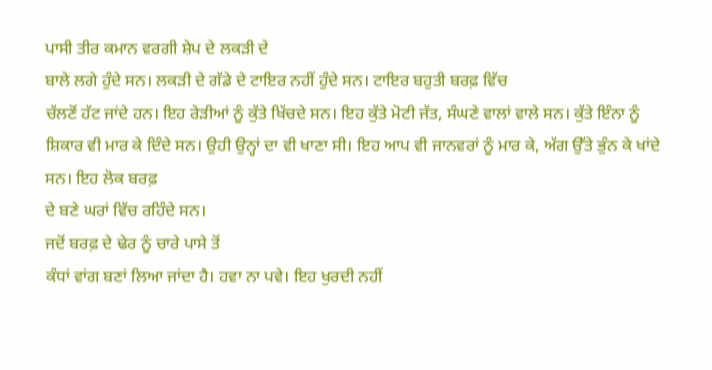ਪਾਸੀ ਤੀਰ ਕਮਾਨ ਵਰਗੀ ਸ਼ੇਪ ਦੇ ਲਕੜੀ ਦੇ
ਬਾਲੇ ਲਗੇ ਹੁੰਦੇ ਸਨ। ਲਕੜੀ ਦੇ ਗੱਡੇ ਦੇ ਟਾਇਰ ਨਹੀਂ ਹੁੰਦੇ ਸਨ। ਟਾਇਰ ਬਹੁਤੀ ਬਰਫ਼ ਵਿੱਚ
ਚੱਲਣੋਂ ਹੱਟ ਜਾਂਦੇ ਹਨ। ਇਹ ਰੇੜੀਆਂ ਨੂੰ ਕੁੱਤੇ ਖਿੱਚਦੇ ਸਨ। ਇਹ ਕੁੱਤੇ ਮੋਟੀ ਜੱਤ, ਸੰਘਣੇ ਵਾਲਾਂ ਵਾਲੇ ਸਨ। ਕੁੱਤੇ ਇੰਨਾ ਨੂੰ
ਸ਼ਿਕਾਰ ਵੀ ਮਾਰ ਕੇ ਦਿੰਦੇ ਸਨ। ਉਹੀ ਉਨ੍ਹਾਂ ਦਾ ਵੀ ਖਾਣਾ ਸੀ। ਇਹ ਆਪ ਵੀ ਜਾਨਵਰਾਂ ਨੂੰ ਮਾਰ ਕੇ, ਅੱਗ ਉੱਤੇ ਭੁੰਨ ਕੇ ਖਾਂਦੇ ਸਨ। ਇਹ ਲੋਕ ਬਰਫ਼
ਦੇ ਬਣੇ ਘਰਾਂ ਵਿੱਚ ਰਹਿੰਦੇ ਸਨ।
ਜਦੋਂ ਬਰਫ਼ ਦੇ ਢੇਰ ਨੂੰ ਚਾਰੇ ਪਾਸੇ ਤੋਂ
ਕੰਧਾਂ ਵਾਂਗ ਬਣਾਂ ਲਿਆ ਜਾਂਦਾ ਹੈ। ਹਵਾ ਨਾ ਪਵੇ। ਇਹ ਖੁਰਦੀ ਨਹੀਂ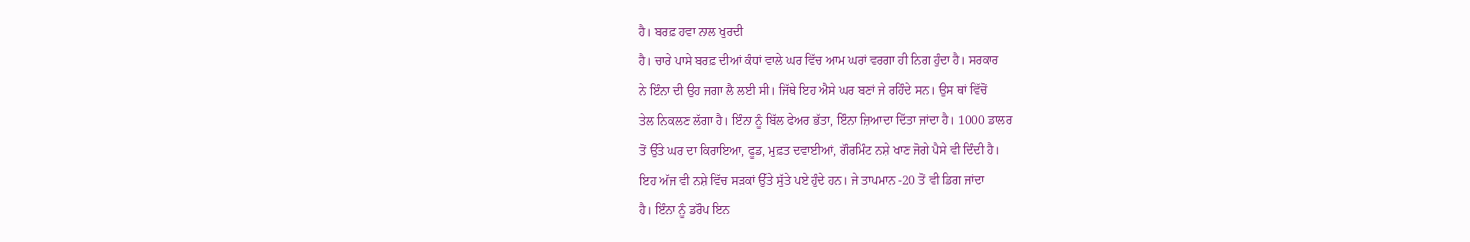ਹੈ। ਬਰਫ਼ ਹਵਾ ਨਾਲ ਖੁਰਦੀ
ਹੈ। ਚਾਰੇ ਪਾਸੇ ਬਰਫ਼ ਦੀਆਂ ਕੰਧਾਂ ਵਾਲੇ ਘਰ ਵਿੱਚ ਆਮ ਘਰਾਂ ਵਰਗਾ ਹੀ ਨਿਗ ਹੁੰਦਾ ਹੈ। ਸਰਕਾਰ
ਨੇ ਇੰਨਾ ਦੀ ਉਹ ਜਗਾ ਲੈ ਲਈ ਸੀ। ਜਿੱਥੇ ਇਹ ਐਸੇ ਘਰ ਬਣਾਂ ਜੇ ਰਹਿੰਦੇ ਸਨ। ਉਸ ਥਾਂ ਵਿੱਚੋਂ
ਤੇਲ ਨਿਕਲਣ ਲੱਗਾ ਹੈ। ਇੰਨਾ ਨੂੰ ਬਿੱਲ ਫੇਅਰ ਭੱਤਾ, ਇੰਨਾ ਜ਼ਿਆਦਾ ਦਿੱਤਾ ਜਾਂਦਾ ਹੈ। 1000 ਡਾਲਰ
ਤੋਂ ਉੱਤੇ ਘਰ ਦਾ ਕਿਰਾਇਆ, ਫੂਡ, ਮੁਫ਼ਤ ਦਵਾਈਆਂ, ਗੌਰਮਿੰਟ ਨਸ਼ੇ ਖਾਣ ਜੋਗੇ ਪੈਸੇ ਵੀ ਦਿੰਦੀ ਹੈ।
ਇਹ ਅੱਜ ਵੀ ਨਸ਼ੇ ਵਿੱਚ ਸੜਕਾਂ ਉੱਤੇ ਸੁੱਤੇ ਪਏ ਹੁੰਦੇ ਹਨ। ਜੇ ਤਾਪਮਾਨ -20 ਤੋਂ ਵੀ ਡਿਗ ਜਾਂਦਾ
ਹੈ। ਇੰਨਾ ਨੂੰ ਡਰੌਪ ਇਨ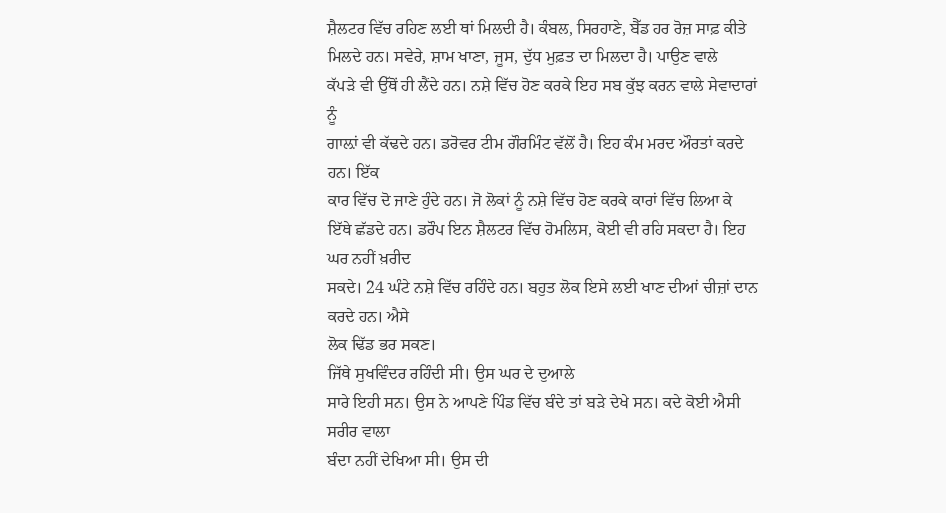ਸ਼ੈਲਟਰ ਵਿੱਚ ਰਹਿਣ ਲਈ ਥਾਂ ਮਿਲਦੀ ਹੈ। ਕੰਬਲ, ਸਿਰਹਾਣੇ, ਬੈੱਡ ਹਰ ਰੋਜ਼ ਸਾਫ਼ ਕੀਤੇ ਮਿਲਦੇ ਹਨ। ਸਵੇਰੇ, ਸ਼ਾਮ ਖਾਣਾ, ਜੂਸ, ਦੁੱਧ ਮੁਫ਼ਤ ਦਾ ਮਿਲਦਾ ਹੈ। ਪਾਉਣ ਵਾਲੇ
ਕੱਪੜੇ ਵੀ ਉੱਥੋਂ ਹੀ ਲੈਂਦੇ ਹਨ। ਨਸ਼ੇ ਵਿੱਚ ਹੋਣ ਕਰਕੇ ਇਹ ਸਬ ਕੁੱਝ ਕਰਨ ਵਾਲੇ ਸੇਵਾਦਾਰਾਂ ਨੂੰ
ਗਾਲ਼ਾਂ ਵੀ ਕੱਢਦੇ ਹਨ। ਡਰੋਵਰ ਟੀਮ ਗੌਰਮਿੰਟ ਵੱਲੋਂ ਹੈ। ਇਹ ਕੰਮ ਮਰਦ ਔਰਤਾਂ ਕਰਦੇ ਹਨ। ਇੱਕ
ਕਾਰ ਵਿੱਚ ਦੋ ਜਾਣੇ ਹੁੰਦੇ ਹਨ। ਜੋ ਲੋਕਾਂ ਨੂੰ ਨਸ਼ੇ ਵਿੱਚ ਹੋਣ ਕਰਕੇ ਕਾਰਾਂ ਵਿੱਚ ਲਿਆ ਕੇ
ਇੱਥੇ ਛੱਡਦੇ ਹਨ। ਡਰੌਪ ਇਨ ਸ਼ੈਲਟਰ ਵਿੱਚ ਹੋਮਲਿਸ, ਕੋਈ ਵੀ ਰਹਿ ਸਕਦਾ ਹੈ। ਇਹ ਘਰ ਨਹੀਂ ਖ਼ਰੀਦ
ਸਕਦੇ। 24 ਘੰਟੇ ਨਸ਼ੇ ਵਿੱਚ ਰਹਿੰਦੇ ਹਨ। ਬਹੁਤ ਲੋਕ ਇਸੇ ਲਈ ਖਾਣ ਦੀਆਂ ਚੀਜ਼ਾਂ ਦਾਨ ਕਰਦੇ ਹਨ। ਐਸੇ
ਲੋਕ ਢਿੱਡ ਭਰ ਸਕਣ।
ਜਿੱਥੇ ਸੁਖਵਿੰਦਰ ਰਹਿੰਦੀ ਸੀ। ਉਸ ਘਰ ਦੇ ਦੁਆਲੇ
ਸਾਰੇ ਇਹੀ ਸਨ। ਉਸ ਨੇ ਆਪਣੇ ਪਿੰਡ ਵਿੱਚ ਬੰਦੇ ਤਾਂ ਬੜੇ ਦੇਖੇ ਸਨ। ਕਦੇ ਕੋਈ ਐਸੀ ਸਰੀਰ ਵਾਲਾ
ਬੰਦਾ ਨਹੀਂ ਦੇਖਿਆ ਸੀ। ਉਸ ਦੀ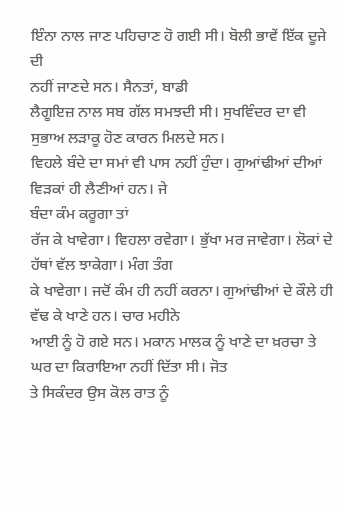ਇੰਨਾ ਨਾਲ ਜਾਣ ਪਹਿਚਾਣ ਹੋ ਗਈ ਸੀ। ਬੋਲੀ ਭਾਵੇਂ ਇੱਕ ਦੂਜੇ ਦੀ
ਨਹੀਂ ਜਾਣਦੇ ਸਨ। ਸੈਨਤਾਂ, ਬਾਡੀ
ਲੈਗੂਇਜ਼ ਨਾਲ ਸਬ ਗੱਲ ਸਮਝਦੀ ਸੀ। ਸੁਖਵਿੰਦਰ ਦਾ ਵੀ ਸੁਭਾਅ ਲੜਾਕੂ ਹੋਣ ਕਾਰਨ ਮਿਲਦੇ ਸਨ।
ਵਿਹਲੇ ਬੰਦੇ ਦਾ ਸਮਾਂ ਵੀ ਪਾਸ ਨਹੀਂ ਹੁੰਦਾ। ਗੁਆਂਢੀਆਂ ਦੀਆਂ ਵਿੜਕਾਂ ਹੀ ਲੈਣੀਆਂ ਹਨ। ਜੇ
ਬੰਦਾ ਕੰਮ ਕਰੂਗਾ ਤਾਂ
ਰੱਜ ਕੇ ਖਾਵੇਗਾ। ਵਿਹਲਾ ਰਵੇਗਾ। ਭੁੱਖਾ ਮਰ ਜਾਵੇਗਾ। ਲੋਕਾਂ ਦੇ ਹੱਥਾਂ ਵੱਲ ਝਾਕੇਗਾ। ਮੰਗ ਤੰਗ
ਕੇ ਖਾਵੇਗਾ। ਜਦੋਂ ਕੰਮ ਹੀ ਨਹੀਂ ਕਰਨਾ। ਗੁਆਂਢੀਆਂ ਦੇ ਕੌਲੇ ਹੀ ਵੱਢ ਕੇ ਖਾਣੇ ਹਨ। ਚਾਰ ਮਹੀਨੇ
ਆਈ ਨੂੰ ਹੋ ਗਏ ਸਨ। ਮਕਾਨ ਮਾਲਕ ਨੂੰ ਖਾਣੇ ਦਾ ਖ਼ਰਚਾ ਤੇ ਘਰ ਦਾ ਕਿਰਾਇਆ ਨਹੀਂ ਦਿੱਤਾ ਸੀ। ਜੋਤ
ਤੇ ਸਿਕੰਦਰ ਉਸ ਕੋਲ ਰਾਤ ਨੂੰ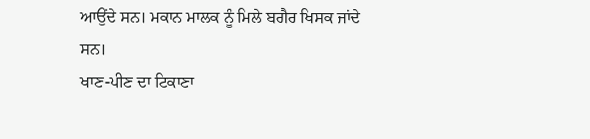ਆਉਂਦੇ ਸਨ। ਮਕਾਨ ਮਾਲਕ ਨੂੰ ਮਿਲੇ ਬਗੈਰ ਖਿਸਕ ਜਾਂਦੇ ਸਨ।
ਖਾਣ-ਪੀਣ ਦਾ ਟਿਕਾਣਾ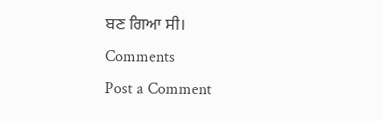ਬਣ ਗਿਆ ਸੀ।
Comments
Post a Comment